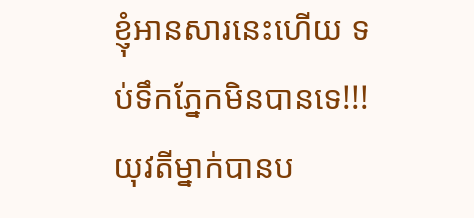ខ្ញុំអានសារនេះហើយ ទប់ទឹកភ្នែកមិនបានទេ!!! យុវតីម្នាក់បានប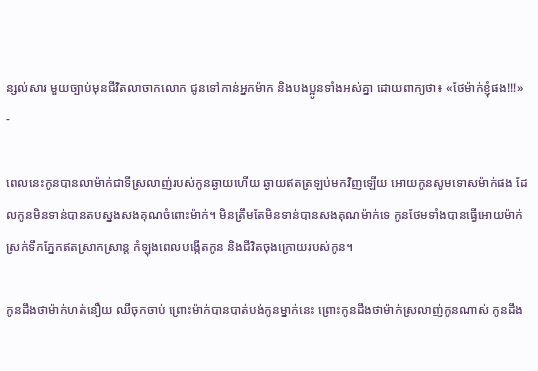ន្សល់សារ មួយច្បាប់មុនជីវិតលាចាកលោក ជូនទៅកាន់អ្នកម៉ាក និងបងប្អូនទាំងអស់គ្នា ដោយពាក្យថា៖ «ថែម៉ាក់ខ្ញុំផង!!!»
-

ពេលនេះកូនបានលាម៉ាក់ជាទីស្រលាញ់របស់កូនឆ្ងាយហើយ ឆ្ងាយឥតត្រឡប់មកវិញឡើយ អោយកូនសូមទោសម៉ាក់ផង ដែលកូនមិនទាន់បានតបស្នងសងគុណចំពោះម៉ាក់។ មិនត្រឹមតែមិនទាន់បានសងគុណម៉ាក់ទេ កូនថែមទាំងបានធ្វើអោយម៉ាក់ស្រក់ទឹកភ្នែកឥតស្រាកស្រាន្ត កំឡុងពេលបង្កើតកូន និងជីវិតចុងក្រោយរបស់កូន។

កូនដឹងថាម៉ាក់ហត់នឿយ ឈឺចុកចាប់ ព្រោះម៉ាក់បានបាត់បង់កូនម្នាក់នេះ ព្រោះកូនដឹងថាម៉ាក់ស្រលាញ់កូនណាស់ កូនដឹង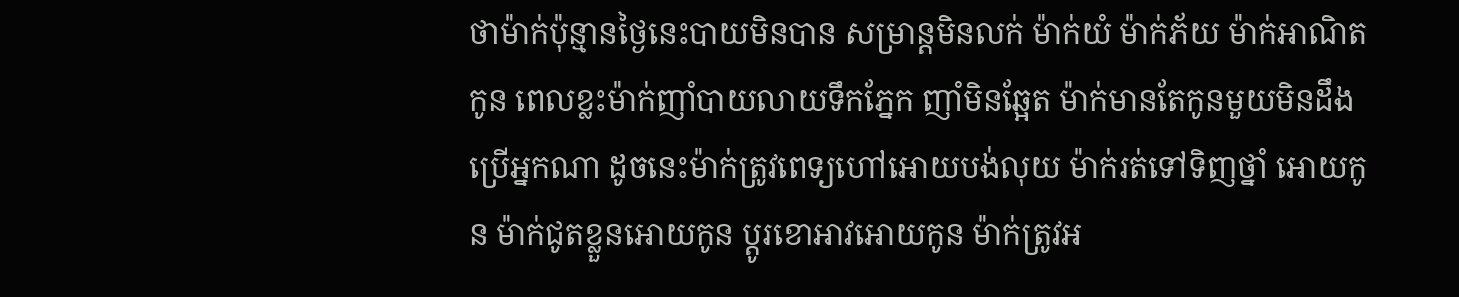ថាម៉ាក់ប៉ុន្មានថ្ងៃនេះបាយមិនបាន សម្រាន្តមិនលក់ ម៉ាក់យំ ម៉ាក់ភ័យ ម៉ាក់អាណិតកូន ពេលខ្លះម៉ាក់ញាំបាយលាយទឹកភ្នែក ញាំមិនឆ្អែត ម៉ាក់មានតែកូនមួយមិនដឹងប្រើអ្នកណា ដូចនេះម៉ាក់ត្រូវពេទ្យហៅអោយបង់លុយ ម៉ាក់រត់ទៅទិញថ្នាំ អោយកូន ម៉ាក់ជូតខ្លួនអោយកូន ប្តូរខោអាវអោយកូន ម៉ាក់ត្រូវអ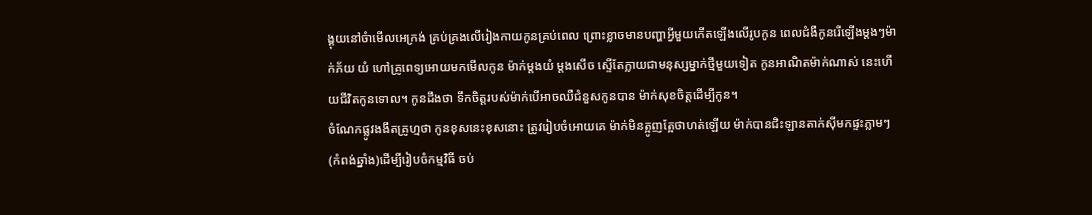ង្គុយនៅចំាមើលអេក្រង់ គ្រប់គ្រងលើរៀងកាយកូនគ្រប់ពេល ព្រោះខ្លាចមានបញ្ហាអ្វីមួយកើតឡើងលើរូបកូន ពេលជំងឺកូនរើឡើងម្តងៗម៉ាក់ភ័យ យំ ហៅគ្រូពេទ្យអោយមកមើលកូន ម៉ាក់ម្តងយំ ម្តងសើច ស្ទើតែក្លាយជាមនុស្សម្នាក់ថ្មីមួយទៀត កូនអាណិតម៉ាក់ណាស់ នេះហើយជីវិតកូនទោល។ កូនដឹងថា ទឹកចិត្តរបស់ម៉ាក់បើអាចឈឺជំនួសកូនបាន ម៉ាក់សុខចិត្តដើម្បីកូន។
ចំណែកផ្លូវងងឹតគ្រូហ្មថា កូនខុសនេះខុសនោះ ត្រូវរៀបចំអោយគេ ម៉ាក់មិនត្អូញត្អែថាហត់ឡើយ ម៉ាក់បានជិះឡានតាក់ស៊ីមកផ្ទះភ្លាមៗ(កំពង់ឆ្នាំង)ដើម្បីរៀបចំកម្មវិធី ចប់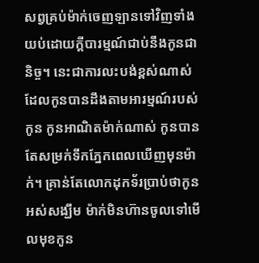សព្វគ្រប់ម៉ាក់ចេញឡានទៅវិញទាំងយប់ដោយក្តីបារម្មណ៍ជាប់នឹងកូនជានិច្ច។ នេះជាការលះបង់ខ្ពស់ណាស់ ដែលកូនបានដឹងតាមអារម្មណ៍របស់កូន កូនអាណិតម៉ាក់ណាស់ កូនបានតែសម្រក់ទឹកភ្នែកពេលឃើញមុនម៉ាក់។ គ្រាន់តែលោកដុកទ័រប្រាប់ថាកូនអស់សង្ឃឹម ម៉ាក់មិនហ៊ានចូលទៅមើលមុខកូន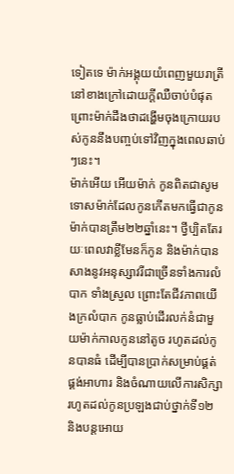ទៀតទេ ម៉ាក់អង្គុយយំពេញមួយរាត្រីនៅខាងក្រៅដោយក្តីឈឺចាប់បំផុត ព្រោះម៉ាក់ដឹងថាដង្ហើមចុងក្រោយរបស់កូននឹងបញ្ចប់ទៅវិញក្នុងពេលឆាប់ៗនេះ។
ម៉ាក់អើយ អើយម៉ាក់ កូនពិតជាសូមទោសម៉ាក់ដែលកូនកើតមកធ្វើជាកូនម៉ាក់បានត្រឹម២២ឆ្នាំនេះ។ ថ្វីប្បិតតែរយៈពេលវាខ្លីមែនក៏កូន និងម៉ាក់បានសាងនូវអនុស្សាវរីជាច្រើនទាំងការលំបាក ទាំងស្រួល ព្រោះតែជីវភាពយើងក្រលំបាក កូនធ្លាប់ដើរលក់នំជាមួយម៉ាក់កាលកូននៅតូច រហូតដល់កូនបានធំ ដើម្បីបានប្រាក់សម្រាប់ផ្គត់ផ្គង់អាហារ និងចំណាយលើការសិក្សា រហូតដល់កូនប្រឡងជាប់ថ្នាក់ទី១២ និងបន្តអោយ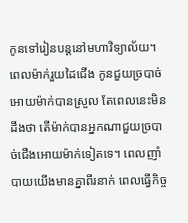កូនទៅរៀនបន្តនៅមហាវិទ្យាល័យ។ ពេលម៉ាក់រួយដៃជើង កូនជួយច្របាច់អោយម៉ាក់បានស្រួល តែពេលនេះមិនដឹងថា តើម៉ាក់បានអ្នកណាជួយច្របាច់ជើងអោយម៉ាក់ទៀតទេ។ ពេលញាំបាយយើងមានគ្នាពីរនាក់ ពេលធ្វើកិច្ច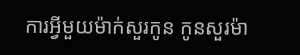ការអ្វីមួយម៉ាក់សួរកូន កូនសួរម៉ា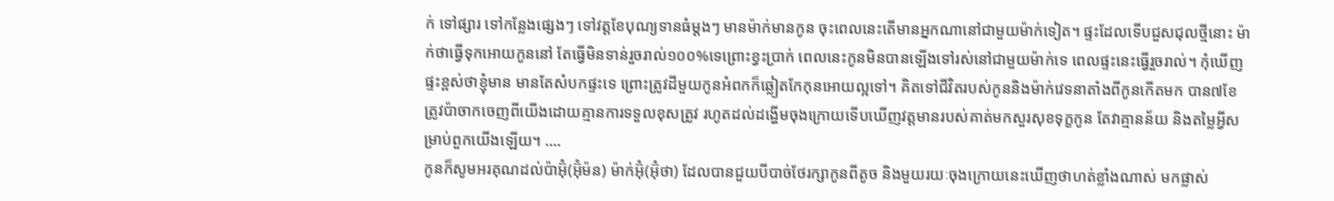ក់ ទៅផ្សារ ទៅកន្លែងផ្សេងៗ ទៅវត្តខែបុណ្យទានធំម្តងៗ មានម៉ាក់មានកូន ចុះពេលនេះតើមានអ្នកណានៅជាមួយម៉ាក់ទៀត។ ផ្ទះដែលទើបជួសជុលថ្មីនោះ ម៉ាក់ថាធ្វើទុកអោយកូននៅ តែធ្វើមិនទាន់រួចរាល់១០០%ទេព្រោះខ្វះប្រាក់ ពេលនេះកូនមិនបានឡើងទៅរស់នៅជាមួយម៉ាក់ទេ ពេលផ្ទះនេះធ្វើរួចរាល់។ កុំឃើញផ្ទះខ្ពស់ថាខ្ញុំមាន មានតែសំបកផ្ទះទេ ព្រោះត្រូវដីមួយកូនអំពកក៏ឆ្លៀតកែកុនអោយល្អទៅ។ គិតទៅជីវិតរបស់កូននិងម៉ាក់វេទនាតាំងពីកូនកើតមក បាន៧ខែ ត្រូវប៉ាចាកចេញពីយើងដោយគ្មានការទទួលខុសត្រូវ រហូតដល់ដង្ហើមចុងក្រោយទើបឃើញវត្តមានរបស់គាត់មកសួរសុខទុក្ខកូន តែវាគ្មានន័យ និងតម្លៃអ្វីសម្រាប់ពួកយើងឡើយ។ ....
កូនក៏សូមអរគុណដល់ប៉ាអ៊ុំ(អ៊ុំម៉ន) ម៉ាក់អ៊ុំ(អ៊ុំថា) ដែលបានជួយបីបាច់ថែរក្សាកូនពីតូច និងមួយរយៈចុងក្រោយនេះឃើញថាហត់ខ្លាំងណាស់ មកផ្លាស់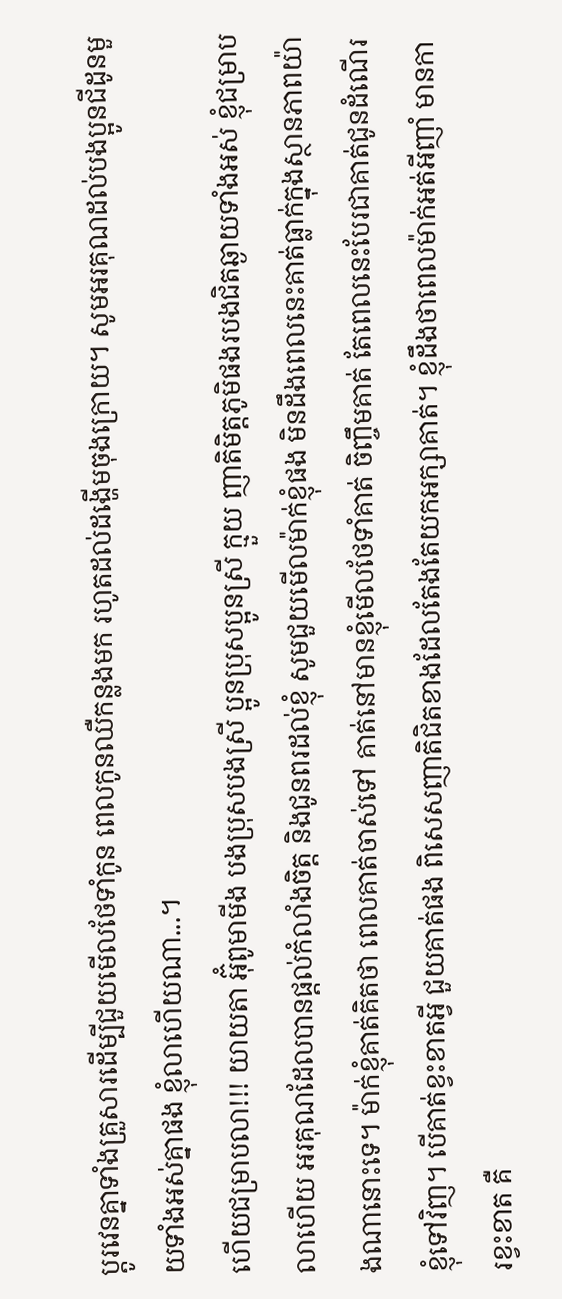ប្តូរវេនគ្នាទាំងគ្រួសារដើម្បីជួយមើលថែទាំកូន ពេលកូនឈឺកន្លងមក រហូតដល់ដង្ហើមចុងក្រោយ។ សូមអរគុណដល់បងប្អូនជីដូនមួយទាំងអស់គ្នាផង ខ្ញុំលាហើយណា...។
ហើយជម្រាបលា!!! យាយតា អ៊ុំពូមាមីង បងប្រុសបងស្រី ប្អូនប្រុសប្អូនស្រី ក្មួយ ញាតិមិត្តភូមិផងរបងជិតឆ្ងាយទាំងអស់ ខ្ញុំជម្រាបលាហើយ អរគុណដែលបានផ្តល់កំលាំងចិត្ត និងជូនពរដល់ខ្ញុំ សូមជួយមើលម៉ាក់ខ្ញុំផង មិនដឹងពេលនេះគាត់ធ្លាក់ក្នុងស្ថានភាពយ៉ាងណានោះទេ។ ម៉ាក់ខ្ញុំគាត់គិតថា ពេលគាត់ចាស់ទៅ គាត់នៅមានខ្ញុំមើលថែទាំគាត់ ចិញ្ចឹមគាត់ តែពេលនេះបែរជាគាត់ជូនដំណើរខ្ញុំទៅវិញ។ បើគាត់ខ្វះខាតអ្វី ជួយគាត់ផង ពិសេសញាតិជិតខាងដែលតែងតែយកអក្សាគាត់។ ខ្ញុំដឹងថាពេលម៉ាក់អត់អីញាំ មានការខ្វះខាត គឺ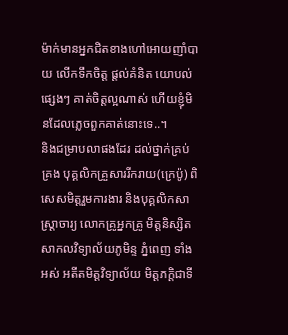ម៉ាក់មានអ្នកជិតខាងហៅអោយញាំបាយ លើកទឹកចិត្ត ផ្តល់គំនិត យោបល់ផ្សេងៗ គាត់ចិត្តល្អណាស់ ហើយខ្ញុំមិនដែលភ្លេចពួកគាត់នោះទេ..។
និងជម្រាបលាផងដែរ ដល់ថ្នាក់គ្រប់គ្រង បុគ្គលិកគ្រួសាររីករាយ(ក្រេប៉ូ) ពិសេសមិត្តរួមការងារ និងបុគ្គលិកសាស្ត្រាចារ្យ លោកគ្រូអ្នកគ្រូ មិត្តនិស្សិតសាកលវិទ្យាល័យភូមិន្ទ ភ្នំពេញ ទាំងអស់ អតីតមិត្តវិទ្យាល័យ មិត្តភក្តិជាទី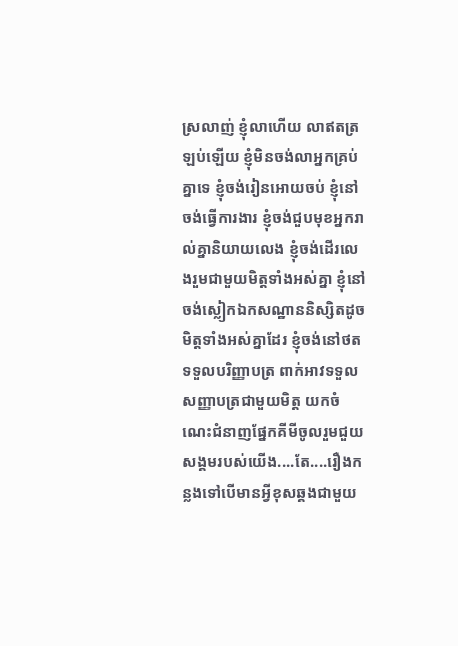ស្រលាញ់ ខ្ញុំលាហើយ លាឥតត្រឡប់ឡើយ ខ្ញុំមិនចង់លាអ្នកគ្រប់គ្នាទេ ខ្ញុំចង់រៀនអោយចប់ ខ្ញុំនៅចង់ធ្វើការងារ ខ្ញុំចង់ជួបមុខអ្នករាល់គ្នានិយាយលេង ខ្ញុំចង់ដើរលេងរួមជាមួយមិត្តទាំងអស់គ្នា ខ្ញុំនៅចង់ស្លៀកឯកសណ្ឋាននិស្សិតដូចមិត្តទាំងអស់គ្នាដែរ ខ្ញុំចង់នៅថតទទួលបរិញ្ញាបត្រ ពាក់អាវទទួលសញ្ញាបត្រជាមួយមិត្ត យកចំណេះជំនាញផ្នែកគីមីចូលរួមជួយសង្គមរបស់យើង....តែ....រឿងកន្លងទៅបើមានអ្វីខុសឆ្គងជាមួយ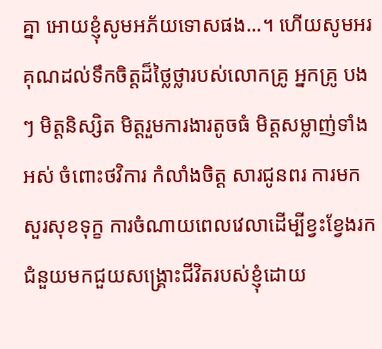គ្នា អោយខ្ញុំសូមអភ័យទោសផង...។ ហើយសូមអរគុណដល់ទឹកចិត្តដ៏ថ្លៃថ្លារបស់លោកគ្រូ អ្នកគ្រូ បងៗ មិត្តនិស្សិត មិត្តរួមការងារតូចធំ មិត្តសម្លាញ់ទាំងអស់ ចំពោះថវិការ កំលាំងចិត្ត សារជូនពរ ការមកសួរសុខទុក្ខ ការចំណាយពេលវេលាដើម្បីខ្វះខ្វែងរកជំនួយមកជួយសង្រ្គោះជីវិតរបស់ខ្ញុំដោយ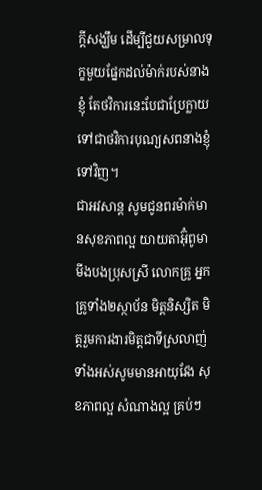ក្តីសង្ឃឹម ដើម្បីជួយសម្រាលទុក្ខមួយផ្នែកដល់ម៉ាក់របស់នាងខ្ញុំ តែថវិការនេះបែជាប្រែក្លាយទៅជាថវិការបុណ្យសពនាងខ្ញុំទៅវិញ។
ជាអវសាន្ត សូមជូនពរម៉ាក់មានសុខភាពល្អ យាយតាអ៊ុំពូមាមីងបងប្រុសស្រី លោកគ្រូ អ្នកគ្រូទាំង២ស្ថាប័ន មិត្តនិស្សិត មិត្តរួមការងារមិត្តជាទីស្រលាញ់ទាំងអស់សូមមានអាយុវែង សុខភាពល្អ សំណាងល្អ គ្រប់ៗ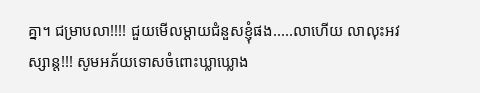គ្នា។ ជម្រាបលា!!!! ជួយមើលម្តាយជំនួសខ្ញុំផង.....លាហើយ លាលុះអវស្សាន្ត!!! សូមអភ័យទោសចំពោះឃ្លាឃ្លោង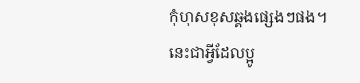កុំហុសខុសឆ្គងផ្សេងៗផង។ នេះជាអ្វីដែលប្អូ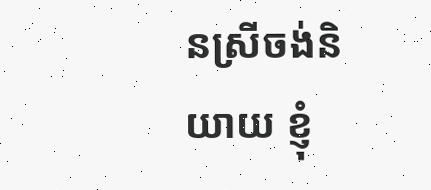នស្រីចង់និយាយ ខ្ញុំ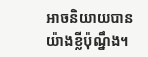អាចនិយាយបានយ៉ាងខ្លីប៉ុណ្នឹង។